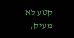קטע לא מעיק,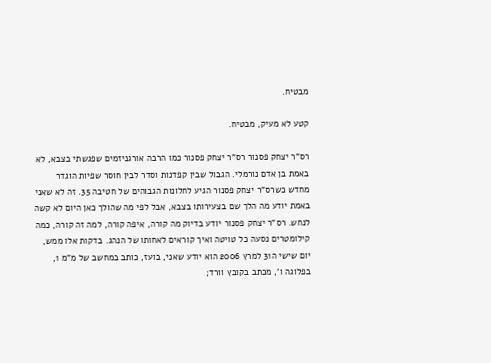מבטיח.

קטע לא מעיק, מבטיח.

רס"ר יצחק פסנור רס"ר יצחק פסנור כמו הרבה אורגניזמים שפגשתי בצבא, לא באמת בן אדם נורמלי. הגבול שבין קפדנות וסדר לבין חוסר שפיות הוגדר מחדש כשרס"ר יצחק פסנור הגיע לחלונות הגבוהים של חטיבה 35. זה לא שאני באמת יודע מה הלך שם בצעירותו בצבא, אבל לפי מה שהולך כאן היום לא קשה לנחש. רס"ר יצחק פסנור יודע בדיוק מה קורה, איפה קורה, למה זה קורה, כמה קילומטרים נסעה כל טויטה ואיך קוראים לאחותו של הנהג. בדקות אלו ממש, יום שישי ה31 למרץ 2006 הוא יודע שאני, בועז, כותב במחשב של מ"מ 1, בפלוגה ו', מכתב בקובץ וורד;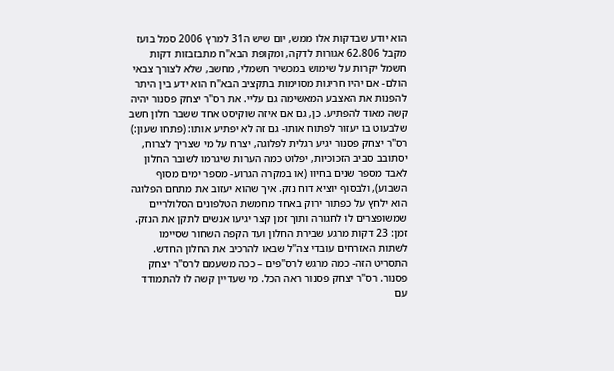הוא יודע שבדקות אלו ממש, יום שיש ה31 למרץ 2006 סמל בועז מקבל 62.806 אגורות לדקה, ומקופת הבא"ח מתבזבזות דקות חשמל יקרות על שימוש במכשיר חשמלי, מחשב, שלא לצורך צבאי הולם- אם יהיו חריגות מסוימות בתקציב הבא"ח הוא ידע בין היתר להפנות את האצבע המאשימה גם עליי. את רס"ר יצחק פסנור יהיה קשה מאוד להפתיע. כן, גם אם איזה שוקיסט אחד ששבר חלון חשב שלבעוט בו יעזור לפתוח אותו- גם זה לא יפתיע אותו: (פתחו שעון:) רס"ר יצחק פסנור יגיע רגלית לפלוגה, יצרח על מי שצריך לצרוח, יסתובב סביב הזכוכיות, יפלוט כמה הערות שיגרמו לשובר החלון לאבד מספר שנים בחיוו (או במקרה הגרוע- מספר ימים מסוף השבוע), ולבסוף יוציא דוח נזק. איך שהוא יעזוב את מתחם הפלוגה הוא ילחץ על כפתור ירוק באחד מחמשת הטלפונים הסלולריים שמשופצרים לו לחגורה ותוך זמן קצר יגיעו אנשים לתקן את הנזק. זמן: 23 דקות מרגע שבירת החלון ועד הקפה השחור שסיימו לשתות האזרחים עובדי צה"ל שבאו להרכיב את החלון החדש. התסריט הזה- כמה מרגש לרס"פים – ככה משעמם לרס"ר יצחק פסנור. רס"ר יצחק פסנור ראה הכל. מי שעדיין קשה לו להתמודד עם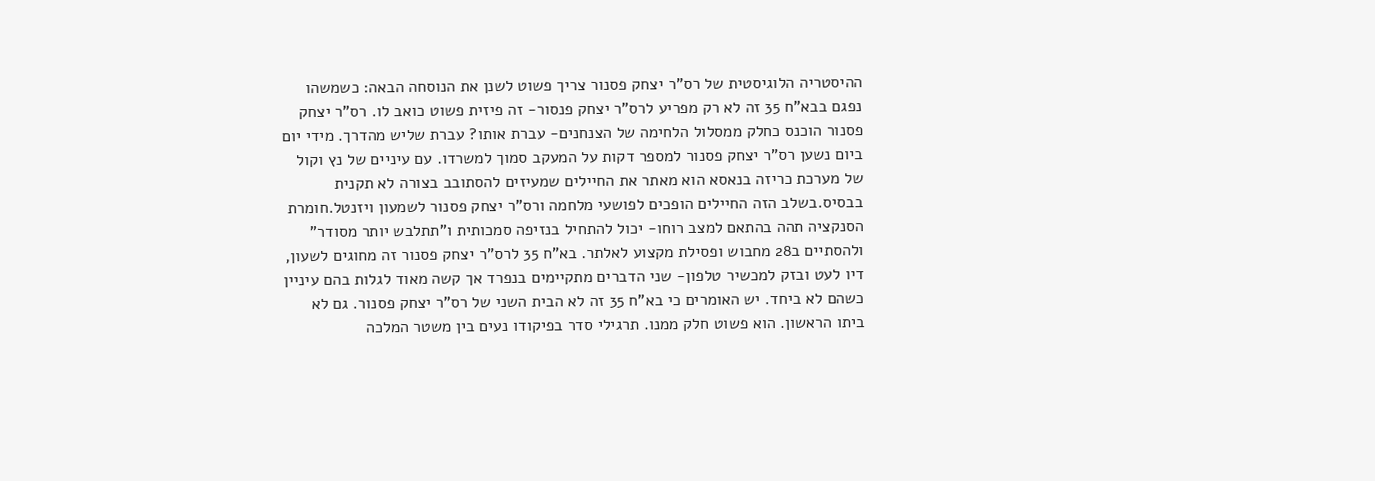ההיסטריה הלוגיסטית של רס"ר יצחק פסנור צריך פשוט לשנן את הנוסחה הבאה: כשמשהו נפגם בבא"ח 35 זה לא רק מפריע לרס"ר יצחק פנסור- זה פיזית פשוט כואב לו. רס"ר יצחק פסנור הוכנס כחלק ממסלול הלחימה של הצנחנים- עברת אותו? עברת שליש מהדרך. מידי יום ביום נשען רס"ר יצחק פסנור למספר דקות על המעקב סמוך למשרדו. עם עיניים של נץ וקול של מערכת כריזה בנאסא הוא מאתר את החיילים שמעיזים להסתובב בצורה לא תקנית בבסיס.בשלב הזה החיילים הופכים לפושעי מלחמה ורס"ר יצחק פסנור לשמעון ויזנטל.חומרת הסנקציה תהה בהתאם למצב רוחו- יכול להתחיל בנזיפה סמכותית ו"תתלבש יותר מסודר" ולהסתיים ב28 מחבוש ופסילת מקצוע לאלתר. בא"ח 35 לרס"ר יצחק פסנור זה מחוגים לשעון, דיו לעט ובזק למכשיר טלפון- שני הדברים מתקיימים בנפרד אך קשה מאוד לגלות בהם עיניין כשהם לא ביחד. יש האומרים כי בא"ח 35 זה לא הבית השני של רס"ר יצחק פסנור. גם לא ביתו הראשון. הוא פשוט חלק ממנו. תרגילי סדר בפיקודו נעים בין משטר המלכה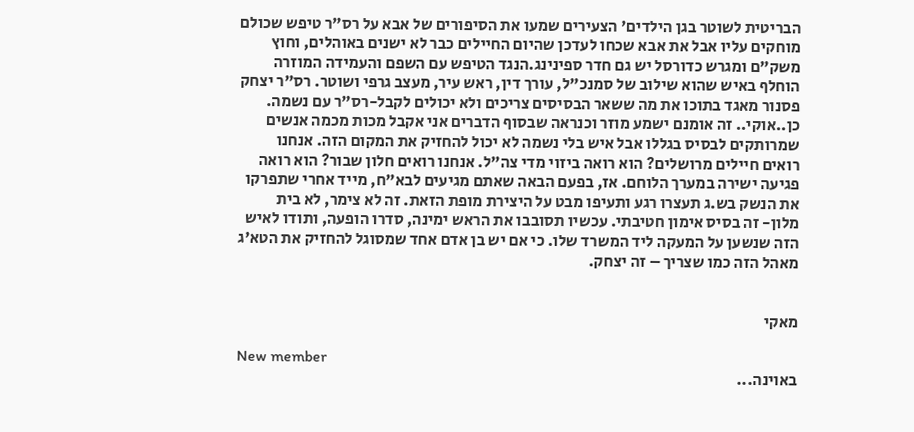הבריטית לשוטר בגן הילדים' הצעירים שמעו את הסיפורים של אבא על רס"ר טיפש שכולם מוחקים עליו אבל את אבא שכחו לעדכן שהיום החיילים כבר לא ישנים באוהלים, וחוץ משק"ם ומגרש כדורסל יש גם חדר ספינינג.הנגד הטיפש עם השפם והעמידה המוזרה הוחלף באיש שהוא שילוב של סמנכ"ל, עורך דין, ראש עיר, מעצב גרפי ושוטר. רס"ר יצחק פסנור מאגד בתוכו את מה ששאר הבסיסים צריכים ולא יכולים לקבל-רס"ר עם נשמה. כן..אוקי.. זה אומנם ישמע מוזר וכנראה שבסוף הדברים אני אקבל מכות מכמה אנשים שמרותקים לבסיס בגללו אבל איש בלי נשמה לא יכול להחזיק את המקום הזה. אנחנו רואים חיילים מרושלים? הוא רואה ביזוי מדי צה"ל. אנחנו רואים חלון שבור? הוא רואה פגיעה ישירה במערך הלוחם. אז, בפעם הבאה שאתם מגיעים לבא"ח, מייד אחרי שתפרקו את הנשק בש.ג תעצרו רגע ותעיפו מבט על היצירת מופת הזאת. זה לא צימר, לא בית מלון- זה בסיס אימון חטיבתי. עכשיו תסובבו את הראש ימינה, סדרו הופעה, ותודו לאיש הזה שנשען על המעקה ליד המשרד שלו. כי אם יש בן אדם אחד שמסוגל להחזיק את הטא'ג מאהל הזה כמו שצריך – זה יצחק.


מאקי

New member
באוינה...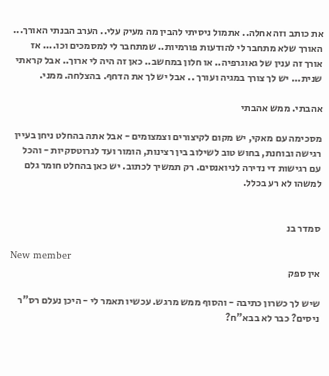את כותב וזה אחלה.. אתמול ניסיתי להבין מה מעיק עלי.. הערב הבנתי האורך... האורך שלא מתחבר לי להודעות פורמיות.. שמתחבר לי למסמכים וכו.... אז אורך זה ענין של גאוגרפיה.. או חלון במחשב.. כאן זה היה לי ארוך.. אבל קראתי שנית... יש לך צורך במגיה ועורך .. אבל יש לך את הדחף. בהצלחה. ממני.

אהבתי. ממש אהבתי

מסכימה עם מאקי, יש מקום לקיצורים וצמצומים - אבל אתה בהחלט ניחן בעיין רגישה ובוחנת, בחוש טוב לשילוב בין רצינות, הומור ועד לגרוטסקיות - והכל עם רגישות די נדירה לניואנסים. רק תמשיך לכתוב. יש כאן בהחלט חומר גלם למשהו לא רע בכלל.


סמדר בנ

New member
אין ספק

שיש לך כשרון כתיבה - והסוף ממש מרגש. עכשיו תאמר לי - היכן נעלם רס"ר ניסים? כבר לא בבא"ח?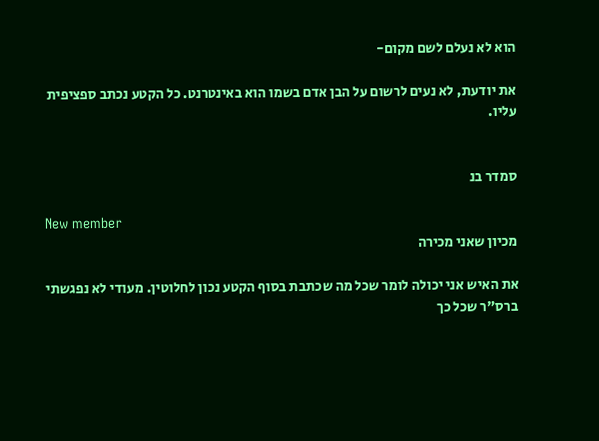הוא לא נעלם לשם מקום-

את יודעת, לא נעים לרשום על הבן אדם בשמו הוא באינטרנט. כל הקטע נכתב ספציפית עליו.


סמדר בנ

New member
מכיון שאני מכירה

את האיש אני יכולה לומר שכל מה שכתבת בסוף הקטע נכון לחלוטין. מעודי לא נפגשתי ברס"ר שכל כך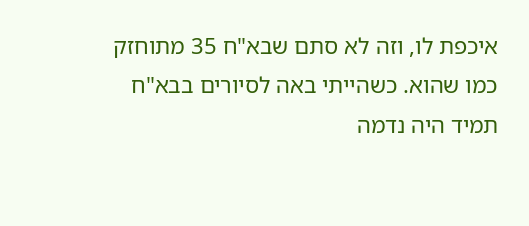איכפת לו, וזה לא סתם שבא"ח 35 מתוחזק כמו שהוא. כשהייתי באה לסיורים בבא"ח תמיד היה נדמה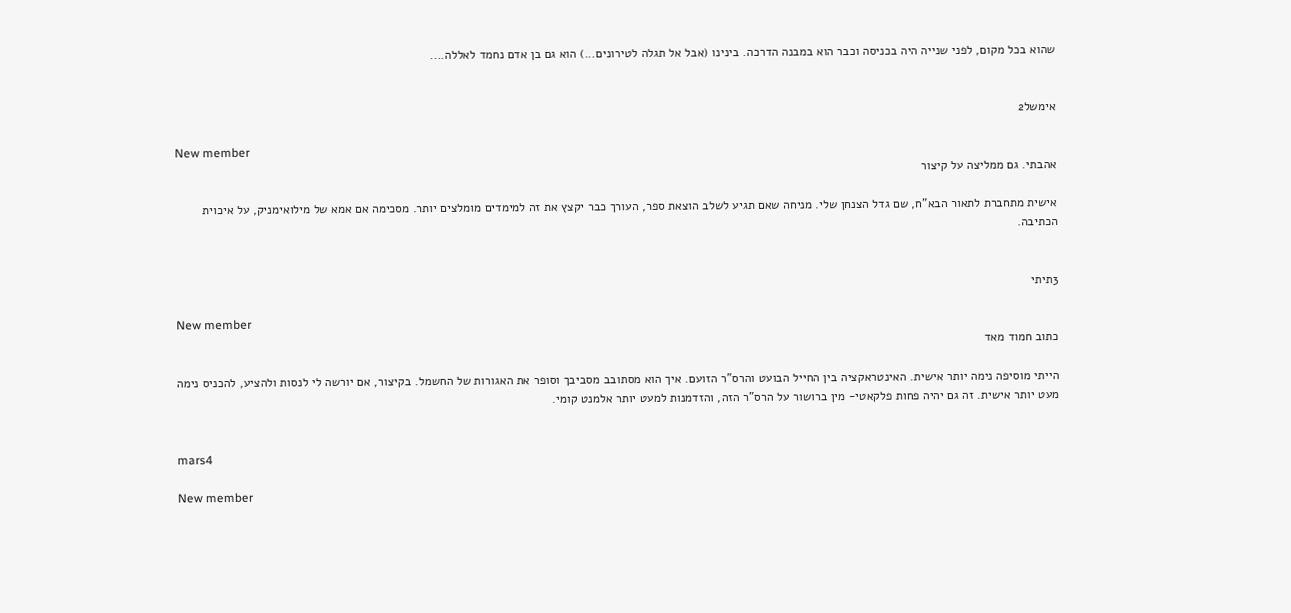שהוא בכל מקום, לפני שנייה היה בכניסה וכבר הוא במבנה הדרכה. בינינו (אבל אל תגלה לטירונים...) הוא גם בן אדם נחמד לאללה....


אימשל2

New member
אהבתי. גם ממליצה על קיצור

אישית מתחברת לתאור הבא"ח, שם גדל הצנחן שלי. מניחה שאם תגיע לשלב הוצאת ספר, העורך כבר יקצץ את זה למימדים מומלצים יותר. מסכימה אם אמא של מילואימניק, על איכוית הכתיבה.


3תיתי

New member
כתוב חמוד מאד

הייתי מוסיפה נימה יותר אישית. האינטראקציה בין החייל הבועט והרס"ר הזועם. איך הוא מסתובב מסביבך וסופר את האגורות של החשמל. בקיצור, אם יורשה לי לנסות ולהציע, להכניס נימה מעט יותר אישית. זה גם יהיה פחות פלקאטי- מין ברושור על הרס"ר הזה, והזדמנות למעט יותר אלמנט קומי.


mars4

New member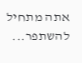אתה מתחיל להשתפר...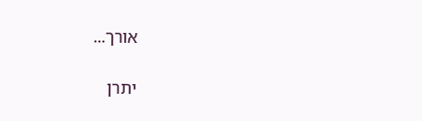אורך...

יתרן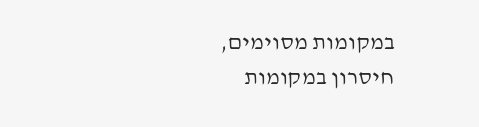במקומות מסוימים, חיסרון במקומות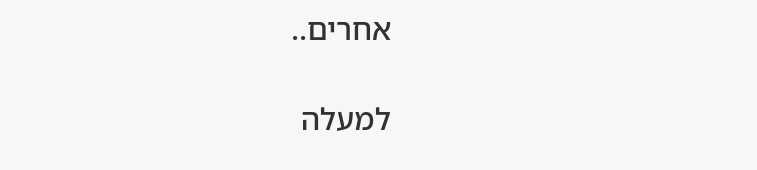אחרים..

למעלה